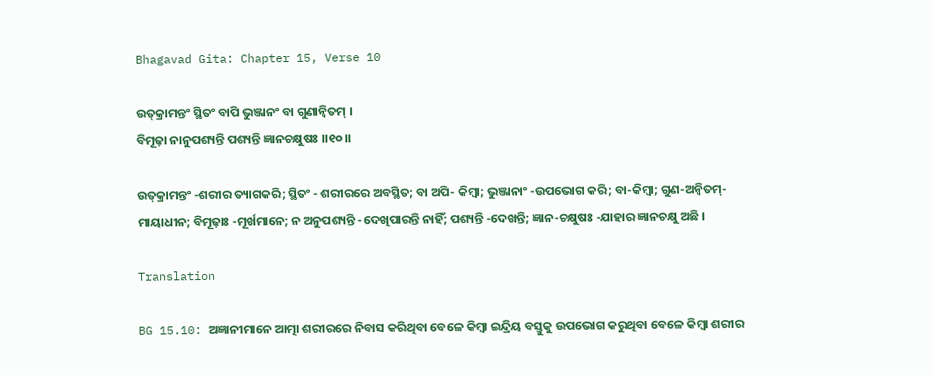Bhagavad Gita: Chapter 15, Verse 10

ଉତ୍‌କ୍ରାମନ୍ତଂ ସ୍ଥିତଂ ବାପି ଭୁଞ୍ଜାନଂ ବା ଗୁଣାନ୍ୱିତମ୍ ।
ବିମୂଢ଼ା ନାନୁପଶ୍ୟନ୍ତି ପଶ୍ୟନ୍ତି ଜ୍ଞାନଚକ୍ଷୁଷଃ ।।୧୦।।

ଉତ୍‌କ୍ରାମନ୍ତଂ -ଶରୀର ତ୍ୟାଗକରି; ସ୍ଥିତଂ - ଶରୀରରେ ଅବସ୍ଥିତ; ବା ଅପି- କିମ୍ବା; ଭୁଞ୍ଜାନାଂ -ଉପଭୋଗ କରି; ବା-କିମ୍ବା; ଗୁଣ-ଅନ୍ୱିତମ୍‌- ମାୟାଧୀନ; ବିମୂଢ଼ାଃ -ମୂର୍ଖମାନେ; ନ ଅନୁପଶ୍ୟନ୍ତି -ଦେଖିପାରନ୍ତି ନାହିଁ; ପଶ୍ୟନ୍ତି -ଦେଖନ୍ତି; ଜ୍ଞାନ-ଚକ୍ଷୁଷଃ -ଯାହାର ଜ୍ଞାନଚକ୍ଷୁ ଅଛି ।

Translation

BG 15.10: ଅଜ୍ଞାନୀମାନେ ଆତ୍ମା ଶରୀରରେ ନିବାସ କରିଥିବା ବେଳେ କିମ୍ବା ଇନ୍ଦ୍ରିୟ ବସ୍ତୁକୁ ଉପଭୋଗ କରୁଥିବା ବେଳେ କିମ୍ବା ଶରୀର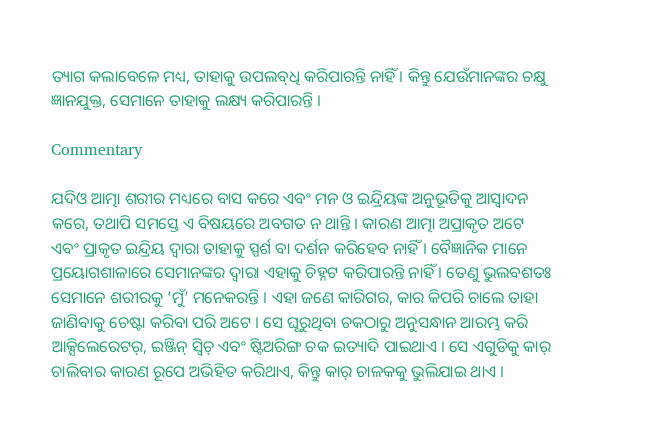ତ୍ୟାଗ କଲାବେଳେ ମଧ୍ୟ, ତାହାକୁ ଉପଲବ୍‌ଧି କରିପାରନ୍ତି ନାହିଁ । କିନ୍ତୁ ଯେଉଁମାନଙ୍କର ଚକ୍ଷୁ ଜ୍ଞାନଯୁକ୍ତ, ସେମାନେ ତାହାକୁ ଲକ୍ଷ୍ୟ କରିପାରନ୍ତି ।

Commentary

ଯଦିଓ ଆତ୍ମା ଶରୀର ମଧ୍ୟରେ ବାସ କରେ ଏବଂ ମନ ଓ ଇନ୍ଦ୍ରିୟଙ୍କ ଅନୁଭୂତିକୁ ଆସ୍ୱାଦନ କରେ, ତଥାପି ସମସ୍ତେ ଏ ବିଷୟରେ ଅବଗତ ନ ଥାନ୍ତି । କାରଣ ଆତ୍ମା ଅପ୍ରାକୃତ ଅଟେ ଏବଂ ପ୍ରାକୃତ ଇନ୍ଦ୍ରିୟ ଦ୍ୱାରା ତାହାକୁ ସ୍ପର୍ଶ ବା ଦର୍ଶନ କରିହେବ ନାହିଁ । ବୈଜ୍ଞାନିକ ମାନେ ପ୍ରୟୋଗଶାଳାରେ ସେମାନଙ୍କର ଦ୍ୱାରା ଏହାକୁ ଚିହ୍ନଟ କରିପାରନ୍ତି ନାହିଁ । ତେଣୁ ଭୁଲବଶତଃ ସେମାନେ ଶରୀରକୁ ‘ମୁଁ’ ମନେକରନ୍ତି । ଏହା ଜଣେ କାରିଗର, କାର କିପରି ଚାଲେ ତାହା ଜାଣିବାକୁ ଚେଷ୍ଟା କରିବା ପରି ଅଟେ । ସେ ଘୂରୁଥିବା ଚକଠାରୁ ଅନୁସନ୍ଧାନ ଆରମ୍ଭ କରି ଆକ୍ସିଲେରେଟର୍‌, ଇଞ୍ଜିନ୍ ସ୍ୱିଚ୍ ଏବଂ ଷ୍ଟିଅରିଙ୍ଗ ଚକ ଇତ୍ୟାଦି ପାଇଥାଏ । ସେ ଏଗୁଡିକୁ କାର୍ ଚାଲିବାର କାରଣ ରୂପେ ଅଭିହିତ କରିଥାଏ, କିନ୍ତୁ କାର୍ ଚାଳକକୁ ଭୁଲିଯାଇ ଥାଏ ।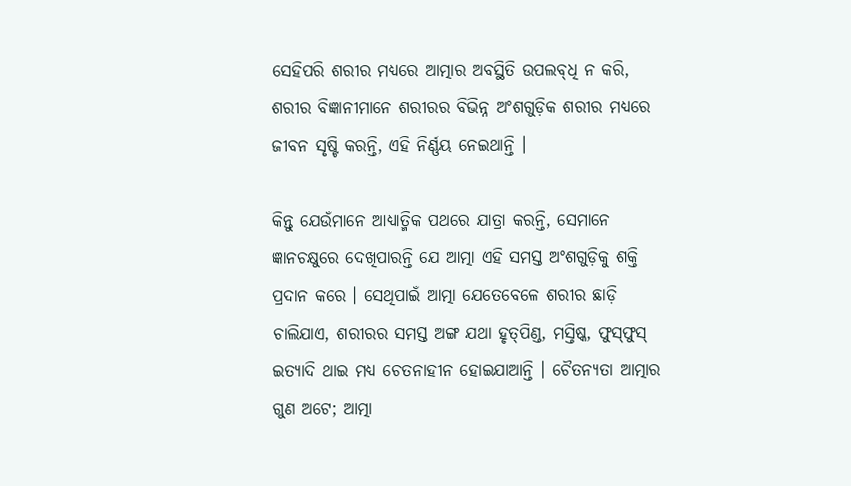ସେହିପରି ଶରୀର ମଧ୍ୟରେ ଆତ୍ମାର ଅବସ୍ଥିତି ଉପଲବ୍‌ଧି ନ କରି, ଶରୀର ବିଜ୍ଞାନୀମାନେ ଶରୀରର ବିଭିନ୍ନ ଅଂଶଗୁଡ଼ିକ ଶରୀର ମଧ୍ୟରେ ଜୀବନ ସୃଷ୍ଟି କରନ୍ତି, ଏହି ନିର୍ଣ୍ଣୟ ନେଇଥାନ୍ତି ।

କିନ୍ତୁ ଯେଉଁମାନେ ଆଧ୍ୟାତ୍ମିକ ପଥରେ ଯାତ୍ରା କରନ୍ତି, ସେମାନେ ଜ୍ଞାନଚକ୍ଷୁରେ ଦେଖିପାରନ୍ତି ଯେ ଆତ୍ମା ଏହି ସମସ୍ତ ଅଂଶଗୁଡ଼ିକୁ ଶକ୍ତି ପ୍ରଦାନ କରେ । ସେଥିପାଇଁ ଆତ୍ମା ଯେତେବେଳେ ଶରୀର ଛାଡ଼ି ଚାଲିଯାଏ, ଶରୀରର ସମସ୍ତ ଅଙ୍ଗ ଯଥା ହୃତ୍‌ପିଣ୍ଡ, ମସ୍ତିଷ୍କ, ଫୁସ୍‌ଫୁସ୍ ଇତ୍ୟାଦି ଥାଇ ମଧ୍ୟ ଚେତନାହୀନ ହୋଇଯାଆନ୍ତି । ଚୈତନ୍ୟତା ଆତ୍ମାର ଗୁଣ ଅଟେ; ଆତ୍ମା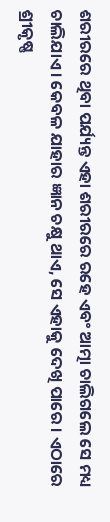ଶରୀରରେ ଥିବା ପର୍ଯ୍ୟନ୍ତ ଏହା ଶରୀରରେ ରହେ ଏବଂ ଆତ୍ମା ଚାଲିଗଲେ ସେ ମଧ୍ୟ ଚାଲିଯାଏ । କେବଳ ଯାହାର ଜ୍ଞାନ ଚକ୍ଷୁ ଥାଏ, ସେ ଏହାକୁ ଦେଖି ପାରେ । ଏଠାରେ ଶ୍ରୀକୃଷ୍ଣ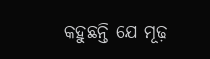କହୁଛନ୍ତି ଯେ ମୂଢ଼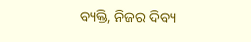ବ୍ୟକ୍ତି, ନିଜର ଦିବ୍ୟ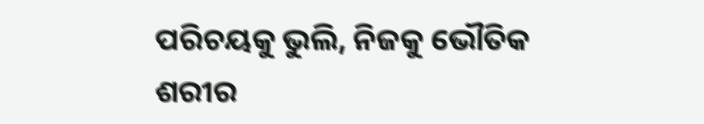ପରିଚୟକୁ ଭୁଲି, ନିଜକୁ ଭୌତିକ ଶରୀର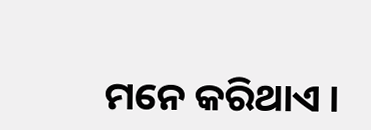ମନେ କରିଥାଏ ।